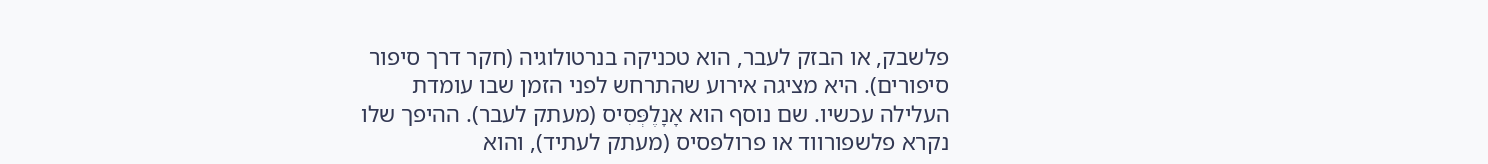פלשבק, או הבזק לעבר, הוא טכניקה בנרטולוגיה (חקר דרך סיפור סיפורים). היא מציגה אירוע שהתרחש לפני הזמן שבו עומדת העלילה עכשיו. שם נוסף הוא אָנָלֶפְּסִיס (מעתק לעבר). ההיפך שלו נקרא פלשפורווד או פרולפסיס (מעתק לעתיד), והוא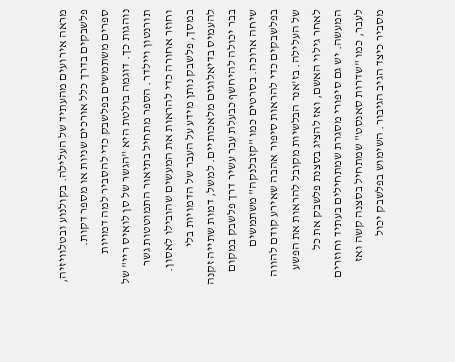מראה אירועים מהעתיד של העלילה. בקולנוע ובטלוויזיה, פלשבקים בדרך כלל אורכים שניות או מספר דקות.
ספרים משתמשים בפלשבק כדי להסביר למה דמויות נוהגות כך. דוגמה בולטת היא "הגשר של סן לואיס ריי" של תורנטון ויילדר. הספר מתחיל בתיאור התמוטטות גשר וחוזר אחורה כדי להראות את המעשים שהובילו לאסון.
במסך, פלשבק נותן מידע על העבר של הדמויות בלי להעמיס בדיאלוגים מלאכותיים. למשל, דמות שתייה זקנה בבר יכולה להיחשף כבעלת עבר עשיר דרך פלשבק במקום שיחה ארוכה. בסרטים כמו "קזבלנקה" משתמשים בפלשבקים כדי להראות סיפור אהבה שאירע קודם להווה של העלילה. בז'אנר הבלשיות מקובל להראות את הפשע לאחר גילוי האשם, ואז להציג בסצנת פלשבק את כל המעשה. יש גם סיפורי מסגרת שמתחילים בעתיד וחוזרים לעבר, כמו "שדרות סאנסט" שמתחיל בסצנה קשה ואז מסביר כיצד הגיב הגיבור. השימוש בפלשבק יכול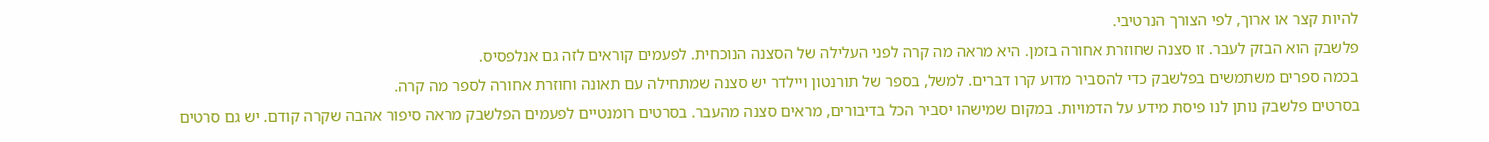להיות קצר או ארוך, לפי הצורך הנרטיבי.
פלשבק הוא הבזק לעבר. זו סצנה שחוזרת אחורה בזמן. היא מראה מה קרה לפני העלילה של הסצנה הנוכחית. לפעמים קוראים לזה גם אנלפסיס.
בכמה ספרים משתמשים בפלשבק כדי להסביר מדוע קרו דברים. למשל, בספר של תורנטון ויילדר יש סצנה שמתחילה עם תאונה וחוזרת אחורה לספר מה קרה.
בסרטים פלשבק נותן לנו פיסת מידע על הדמויות. במקום שמישהו יסביר הכל בדיבורים, מראים סצנה מהעבר. בסרטים רומנטיים לפעמים הפלשבק מראה סיפור אהבה שקרה קודם. יש גם סרטים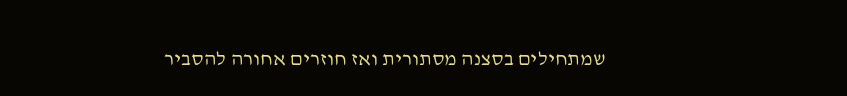שמתחילים בסצנה מסתורית ואז חוזרים אחורה להסביר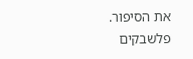את הסיפור. פלשבקים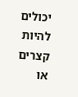יכולים להיות קצרים או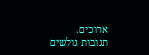ארוכים.
תגובות גולשים